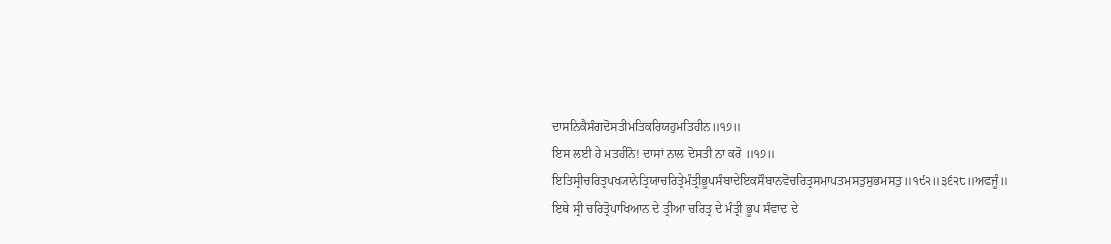ਦਾਸਨਿਕੈਸੰਗਦੋਸਤੀਮਤਿਕਰਿਯਹੁਮਤਿਹੀਨ॥੧੭॥
ਇਸ ਲਈ ਹੇ ਮਤਹੀਨੋ! ਦਾਸਾਂ ਨਾਲ ਦੋਸਤੀ ਨਾ ਕਰੋ ॥੧੭॥
ਇਤਿਸ੍ਰੀਚਰਿਤ੍ਰਪਖ੍ਯਾਨੇਤ੍ਰਿਯਾਚਰਿਤ੍ਰੇਮੰਤ੍ਰੀਭੂਪਸੰਬਾਦੇਇਕਸੌਬਾਨਵੋਚਰਿਤ੍ਰਸਮਾਪਤਮਸਤੁਸੁਭਮਸਤੁ॥੧੯੨॥੩੬੨੮॥ਅਫਜੂੰ॥
ਇਥੇ ਸ੍ਰੀ ਚਰਿਤ੍ਰੋਪਾਖਿਆਨ ਦੇ ਤ੍ਰੀਆ ਚਰਿਤ੍ਰ ਦੇ ਮੰਤ੍ਰੀ ਭੂਪ ਸੰਵਾਦ ਦੇ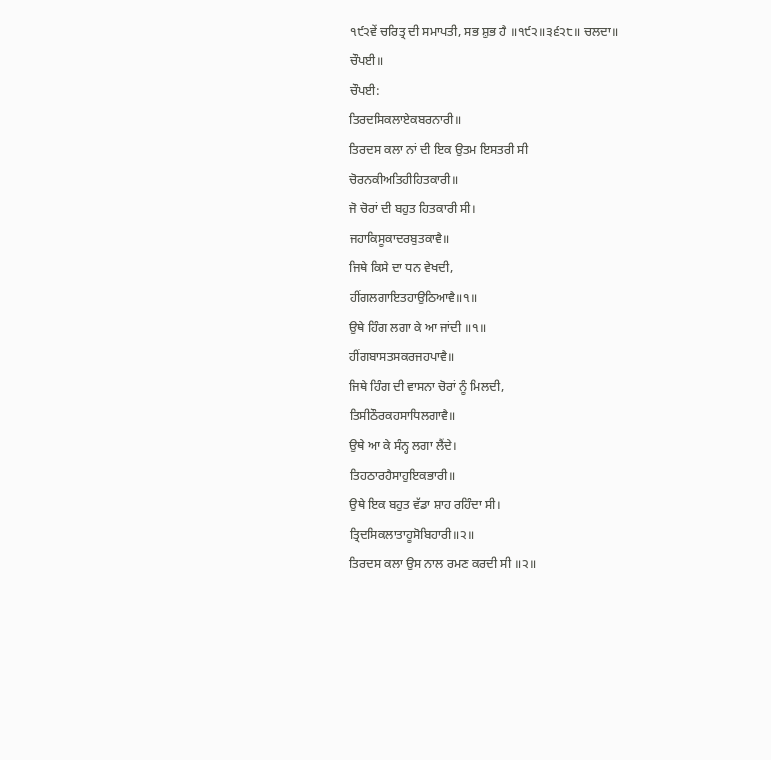੧੯੨ਵੇਂ ਚਰਿਤ੍ਰ ਦੀ ਸਮਾਪਤੀ, ਸਭ ਸ਼ੁਭ ਹੈ ॥੧੯੨॥੩੬੨੮॥ ਚਲਦਾ॥
ਚੌਪਈ॥
ਚੌਪਈ:
ਤਿਰਦਸਿਕਲਾਏਕਬਰਨਾਰੀ॥
ਤਿਰਦਸ ਕਲਾ ਨਾਂ ਦੀ ਇਕ ਉਤਮ ਇਸਤਰੀ ਸੀ
ਚੋਰਨਕੀਅਤਿਹੀਹਿਤਕਾਰੀ॥
ਜੋ ਚੋਰਾਂ ਦੀ ਬਹੁਤ ਹਿਤਕਾਰੀ ਸੀ।
ਜਹਾਕਿਸੂਕਾਦਰਬੁਤਕਾਵੈ॥
ਜਿਥੇ ਕਿਸੇ ਦਾ ਧਨ ਵੇਖਦੀ,
ਹੀਂਗਲਗਾਇਤਹਾਉਠਿਆਵੈ॥੧॥
ਉਥੇ ਹਿੰਗ ਲਗਾ ਕੇ ਆ ਜਾਂਦੀ ॥੧॥
ਹੀਂਗਬਾਸਤਸਕਰਜਹਪਾਵੈ॥
ਜਿਥੇ ਹਿੰਗ ਦੀ ਵਾਸਨਾ ਚੋਰਾਂ ਨੂੰ ਮਿਲਦੀ,
ਤਿਸੀਠੌਰਕਹਸਾਧਿਲਗਾਵੈ॥
ਉਥੇ ਆ ਕੇ ਸੰਨ੍ਹ ਲਗਾ ਲੈਂਦੇ।
ਤਿਹਠਾਰਹੈਸਾਹੁਇਕਭਾਰੀ॥
ਉਥੇ ਇਕ ਬਹੁਤ ਵੱਡਾ ਸ਼ਾਹ ਰਹਿੰਦਾ ਸੀ।
ਤ੍ਰਿਦਸਿਕਲਾਤਾਹੂਸੋਬਿਹਾਰੀ॥੨॥
ਤਿਰਦਸ ਕਲਾ ਉਸ ਨਾਲ ਰਮਣ ਕਰਦੀ ਸੀ ॥੨॥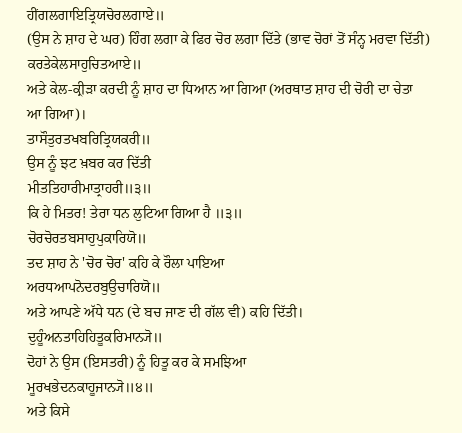ਹੀਂਗਲਗਾਇਤ੍ਰਿਯਚੋਰਲਗਾਏ॥
(ਉਸ ਨੇ ਸ਼ਾਹ ਦੇ ਘਰ) ਹਿੰਗ ਲਗਾ ਕੇ ਫਿਰ ਚੋਰ ਲਗਾ ਦਿੱਤੇ (ਭਾਵ ਚੋਰਾਂ ਤੋਂ ਸੰਨ੍ਹ ਮਰਵਾ ਦਿੱਤੀ)
ਕਰਤੇਕੇਲਸਾਹੁਚਿਤਆਏ॥
ਅਤੇ ਕੇਲ-ਕ੍ਰੀੜਾ ਕਰਦੀ ਨੂੰ ਸ਼ਾਹ ਦਾ ਧਿਆਨ ਆ ਗਿਆ (ਅਰਥਾਤ ਸ਼ਾਹ ਦੀ ਚੋਰੀ ਦਾ ਚੇਤਾ ਆ ਗਿਆ)।
ਤਾਸੌਤੁਰਤਖਬਰਿਤ੍ਰਿਯਕਰੀ॥
ਉਸ ਨੂੰ ਝਟ ਖ਼ਬਰ ਕਰ ਦਿੱਤੀ
ਮੀਤਤਿਹਾਰੀਮਾਤ੍ਰਾਹਰੀ॥੩॥
ਕਿ ਹੇ ਮਿਤਰ! ਤੇਰਾ ਧਨ ਲੁਟਿਆ ਗਿਆ ਹੈ ॥੩॥
ਚੋਰਚੋਰਤਬਸਾਹੁਪੁਕਾਰਿਯੋ॥
ਤਦ ਸ਼ਾਹ ਨੇ 'ਚੋਰ ਚੋਰ' ਕਹਿ ਕੇ ਰੌਲਾ ਪਾਇਆ
ਅਰਧਆਪਨੋਦਰਬੁਉਚਾਰਿਯੋ॥
ਅਤੇ ਆਪਣੇ ਅੱਧੇ ਧਨ (ਦੇ ਬਚ ਜਾਣ ਦੀ ਗੱਲ ਵੀ) ਕਹਿ ਦਿੱਤੀ।
ਦੁਹੂੰਅਨਤਾਹਿਹਿਤੂਕਰਿਮਾਨ੍ਯੋ॥
ਦੋਹਾਂ ਨੇ ਉਸ (ਇਸਤਰੀ) ਨੂੰ ਹਿਤੂ ਕਰ ਕੇ ਸਮਝਿਆ
ਮੂਰਖਭੇਦਨਕਾਹੂਜਾਨ੍ਯੋ॥੪॥
ਅਤੇ ਕਿਸੇ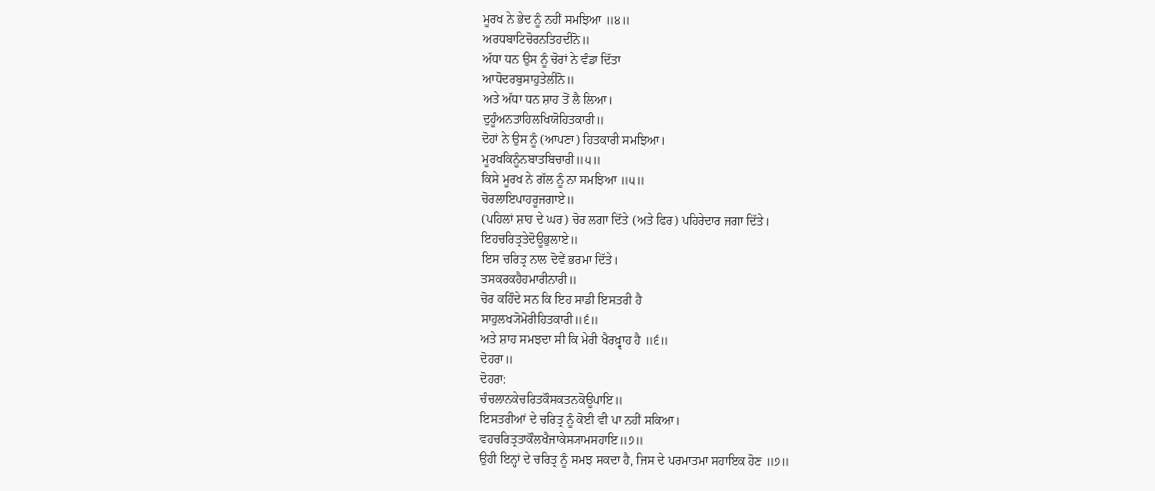ਮੂਰਖ ਨੇ ਭੇਦ ਨੂੰ ਨਹੀਂ ਸਮਝਿਆ ॥੪॥
ਅਰਧਬਾਟਿਚੋਰਨਤਿਹਦੀਨੋ॥
ਅੱਧਾ ਧਨ ਉਸ ਨੂੰ ਚੋਰਾਂ ਨੇ ਵੰਡਾ ਦਿੱਤਾ
ਆਧੋਦਰਬੁਸਾਹੁਤੇਲੀਨੋ॥
ਅਤੇ ਅੱਧਾ ਧਨ ਸ਼ਾਹ ਤੋਂ ਲੈ ਲਿਆ।
ਦੁਹੂੰਅਨਤਾਹਿਲਖਿਯੋਹਿਤਕਾਰੀ॥
ਦੋਹਾਂ ਨੇ ਉਸ ਨੂੰ (ਆਪਣਾ) ਹਿਤਕਾਰੀ ਸਮਝਿਆ।
ਮੂਰਖਕਿਨੂੰਨਬਾਤਬਿਚਾਰੀ॥੫॥
ਕਿਸੇ ਮੂਰਖ ਨੇ ਗੱਲ ਨੂੰ ਨਾ ਸਮਝਿਆ ॥੫॥
ਚੋਰਲਾਇਪਾਹਰੂਜਗਾਏ॥
(ਪਹਿਲਾਂ ਸ਼ਾਹ ਦੇ ਘਰ) ਚੋਰ ਲਗਾ ਦਿੱਤੇ (ਅਤੇ ਫਿਰ) ਪਹਿਰੇਦਾਰ ਜਗਾ ਦਿੱਤੇ।
ਇਹਚਰਿਤ੍ਰਤੇਦੋਊਭੁਲਾਏ॥
ਇਸ ਚਰਿਤ੍ਰ ਨਾਲ ਦੋਵੇਂ ਭਰਮਾ ਦਿੱਤੇ।
ਤਸਕਰਕਹੈਹਮਾਰੀਨਾਰੀ॥
ਚੋਰ ਕਹਿੰਦੇ ਸਨ ਕਿ ਇਹ ਸਾਡੀ ਇਸਤਰੀ ਹੈ
ਸਾਹੁਲਖ੍ਯੋਮੋਰੀਹਿਤਕਾਰੀ॥੬॥
ਅਤੇ ਸ਼ਾਹ ਸਮਝਦਾ ਸੀ ਕਿ ਮੇਰੀ ਖੈਰਖ਼੍ਵਾਹ ਹੈ ॥੬॥
ਦੋਹਰਾ॥
ਦੋਹਰਾ:
ਚੰਚਲਾਨਕੇਚਰਿਤਕੌਸਕਤਨਕੋਊਪਾਇ॥
ਇਸਤਰੀਆਂ ਦੇ ਚਰਿਤ੍ਰ ਨੂੰ ਕੋਈ ਵੀ ਪਾ ਨਹੀਂ ਸਕਿਆ।
ਵਹਚਰਿਤ੍ਰਤਾਕੌਲਖੈਜਾਕੇਸ੍ਯਾਮਸਹਾਇ॥੭॥
ਉਹੀ ਇਨ੍ਹਾਂ ਦੇ ਚਰਿਤ੍ਰ ਨੂੰ ਸਮਝ ਸਕਦਾ ਹੈ, ਜਿਸ ਦੇ ਪਰਮਾਤਮਾ ਸਹਾਇਕ ਹੋਣ ॥੭॥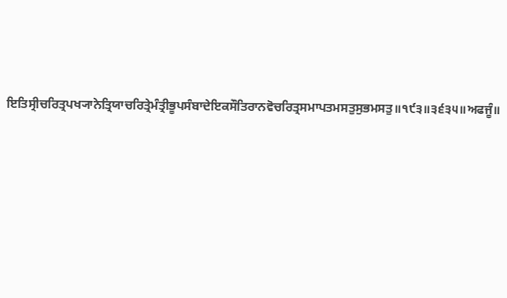ਇਤਿਸ੍ਰੀਚਰਿਤ੍ਰਪਖ੍ਯਾਨੇਤ੍ਰਿਯਾਚਰਿਤ੍ਰੇਮੰਤ੍ਰੀਭੂਪਸੰਬਾਦੇਇਕਸੌਤਿਰਾਨਵੋਚਰਿਤ੍ਰਸਮਾਪਤਮਸਤੁਸੁਭਮਸਤੁ॥੧੯੩॥੩੬੩੫॥ਅਫਜੂੰ॥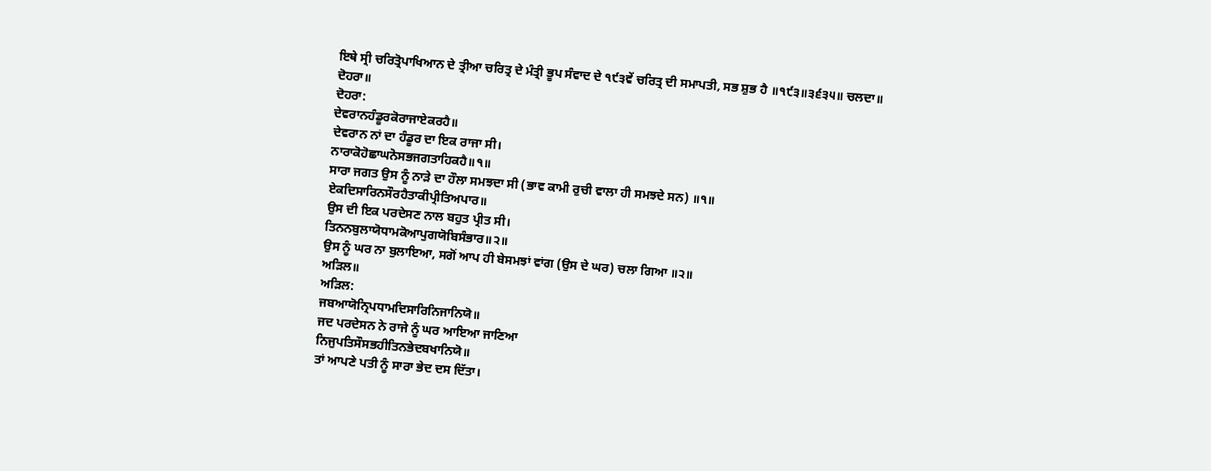ਇਥੇ ਸ੍ਰੀ ਚਰਿਤ੍ਰੋਪਾਖਿਆਨ ਦੇ ਤ੍ਰੀਆ ਚਰਿਤ੍ਰ ਦੇ ਮੰਤ੍ਰੀ ਭੂਪ ਸੰਵਾਦ ਦੇ ੧੯੩ਵੇਂ ਚਰਿਤ੍ਰ ਦੀ ਸਮਾਪਤੀ, ਸਭ ਸ਼ੁਭ ਹੈ ॥੧੯੩॥੩੬੩੫॥ ਚਲਦਾ॥
ਦੋਹਰਾ॥
ਦੋਹਰਾ:
ਦੇਵਰਾਨਹੰਡੂਰਕੋਰਾਜਾਏਕਰਹੈ॥
ਦੇਵਰਾਨ ਨਾਂ ਦਾ ਹੰਡੂਰ ਦਾ ਇਕ ਰਾਜਾ ਸੀ।
ਨਾਰਾਕੋਹੋਛਾਘਨੋਸਭਜਗਤਾਹਿਕਹੈ॥੧॥
ਸਾਰਾ ਜਗਤ ਉਸ ਨੂੰ ਨਾੜੇ ਦਾ ਹੌਲਾ ਸਮਝਦਾ ਸੀ (ਭਾਵ ਕਾਮੀ ਰੁਚੀ ਵਾਲਾ ਹੀ ਸਮਝਦੇ ਸਨ) ॥੧॥
ਏਕਦਿਸਾਰਿਨਸੌਰਹੈਤਾਕੀਪ੍ਰੀਤਿਅਪਾਰ॥
ਉਸ ਦੀ ਇਕ ਪਰਦੇਸਣ ਨਾਲ ਬਹੁਤ ਪ੍ਰੀਤ ਸੀ।
ਤਿਨਨਬੁਲਾਯੋਧਾਮਕੋਆਪੁਗਯੋਬਿਸੰਭਾਰ॥੨॥
ਉਸ ਨੂੰ ਘਰ ਨਾ ਬੁਲਾਇਆ, ਸਗੋਂ ਆਪ ਹੀ ਬੇਸਮਝਾਂ ਵਾਂਗ (ਉਸ ਦੇ ਘਰ) ਚਲਾ ਗਿਆ ॥੨॥
ਅੜਿਲ॥
ਅੜਿਲ:
ਜਬਆਯੋਨ੍ਰਿਪਧਾਮਦਿਸਾਰਿਨਿਜਾਨਿਯੋ॥
ਜਦ ਪਰਦੇਸਨ ਨੇ ਰਾਜੇ ਨੂੰ ਘਰ ਆਇਆ ਜਾਣਿਆ
ਨਿਜੁਪਤਿਸੌਸਭਹੀਤਿਨਭੇਦਬਖਾਨਿਯੋ॥
ਤਾਂ ਆਪਣੇ ਪਤੀ ਨੂੰ ਸਾਰਾ ਭੇਦ ਦਸ ਦਿੱਤਾ।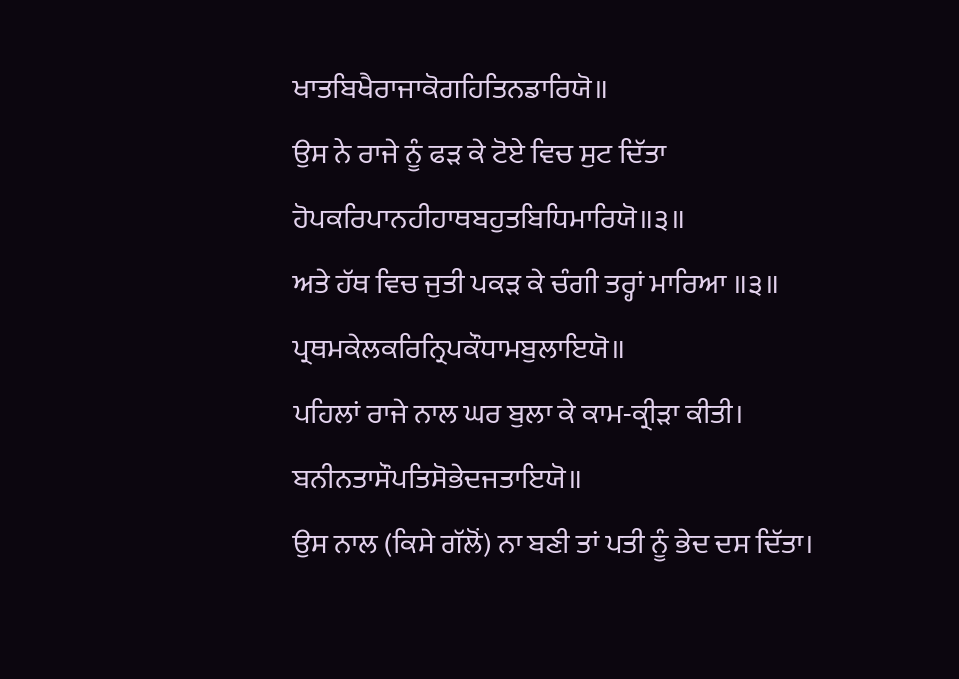ਖਾਤਬਿਖੈਰਾਜਾਕੋਗਹਿਤਿਨਡਾਰਿਯੋ॥
ਉਸ ਨੇ ਰਾਜੇ ਨੂੰ ਫੜ ਕੇ ਟੋਏ ਵਿਚ ਸੁਟ ਦਿੱਤਾ
ਹੋਪਕਰਿਪਾਨਹੀਹਾਥਬਹੁਤਬਿਧਿਮਾਰਿਯੋ॥੩॥
ਅਤੇ ਹੱਥ ਵਿਚ ਜੁਤੀ ਪਕੜ ਕੇ ਚੰਗੀ ਤਰ੍ਹਾਂ ਮਾਰਿਆ ॥੩॥
ਪ੍ਰਥਮਕੇਲਕਰਿਨ੍ਰਿਪਕੌਧਾਮਬੁਲਾਇਯੋ॥
ਪਹਿਲਾਂ ਰਾਜੇ ਨਾਲ ਘਰ ਬੁਲਾ ਕੇ ਕਾਮ-ਕ੍ਰੀੜਾ ਕੀਤੀ।
ਬਨੀਨਤਾਸੌਪਤਿਸੋਭੇਦਜਤਾਇਯੋ॥
ਉਸ ਨਾਲ (ਕਿਸੇ ਗੱਲੋਂ) ਨਾ ਬਣੀ ਤਾਂ ਪਤੀ ਨੂੰ ਭੇਦ ਦਸ ਦਿੱਤਾ।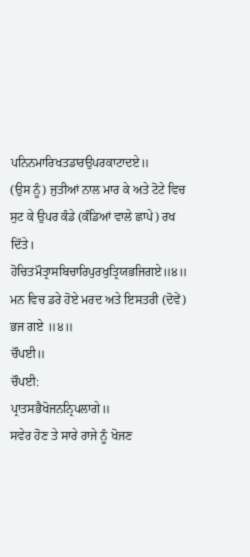ਪਨਿਨਮਾਰਿਖਤਡਾਰਉਪਰਕਾਟਾਦਏ॥
(ਉਸ ਨੂੰ) ਜੁਤੀਆਂ ਨਾਲ ਮਾਰ ਕੇ ਅਤੇ ਟੋਟੇ ਵਿਚ ਸੁਟ ਕੇ ਉਪਰ ਕੰਡੇ (ਕੰਡਿਆਂ ਵਾਲੇ ਛਾਪੇ) ਰਖ ਦਿੱਤੇ।
ਹੋਚਿਤਮੌਤ੍ਰਾਸਬਿਚਾਰਿਪੁਰਖੁਤ੍ਰਿਯਭਜਿਗਏ॥੪॥
ਮਨ ਵਿਚ ਡਰੇ ਹੋਏ ਮਰਦ ਅਤੇ ਇਸਤਰੀ (ਦੋਵੇਂ) ਭਜ ਗਏ ॥੪॥
ਚੌਪਈ॥
ਚੌਪਈ:
ਪ੍ਰਾਤਸਭੈਖੋਜਨਨ੍ਰਿਪਲਾਗੇ॥
ਸਵੇਰ ਹੋਣ ਤੇ ਸਾਰੇ ਰਾਜੇ ਨੂੰ ਖੋਜਣ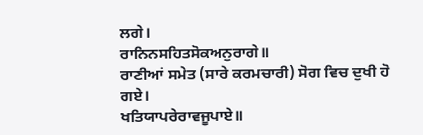ਲਗੇ।
ਰਾਨਿਨਸਹਿਤਸੋਕਅਨੁਰਾਗੇ॥
ਰਾਣੀਆਂ ਸਮੇਤ (ਸਾਰੇ ਕਰਮਚਾਰੀ) ਸੋਗ ਵਿਚ ਦੁਖੀ ਹੋ ਗਏ।
ਖਤਿਯਾਪਰੇਰਾਵਜੂਪਾਏ॥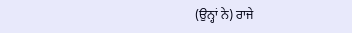(ਉਨ੍ਹਾਂ ਨੇ) ਰਾਜੇ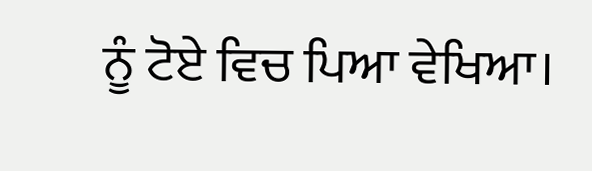ਨੂੰ ਟੋਏ ਵਿਚ ਪਿਆ ਵੇਖਿਆ।